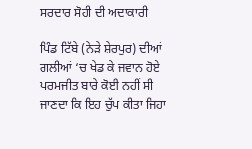ਸਰਦਾਰ ਸੋਹੀ ਦੀ ਅਦਾਕਾਰੀ

ਪਿੰਡ ਟਿੱਬੇ (ਨੇੜੇ ਸ਼ੇਰਪੁਰ) ਦੀਆਂ ਗਲੀਆਂ ‘ਚ ਖੇਡ ਕੇ ਜਵਾਨ ਹੋਏ ਪਰਮਜੀਤ ਬਾਰੇ ਕੋਈ ਨਹੀਂ ਸੀ ਜਾਣਦਾ ਕਿ ਇਹ ਚੁੱਪ ਕੀਤਾ ਜਿਹਾ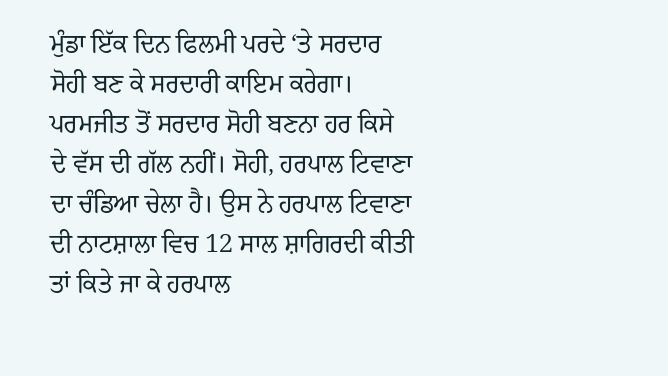ਮੁੰਡਾ ਇੱਕ ਦਿਨ ਫਿਲਮੀ ਪਰਦੇ ‘ਤੇ ਸਰਦਾਰ ਸੋਹੀ ਬਣ ਕੇ ਸਰਦਾਰੀ ਕਾਇਮ ਕਰੇਗਾ। ਪਰਮਜੀਤ ਤੋਂ ਸਰਦਾਰ ਸੋਹੀ ਬਣਨਾ ਹਰ ਕਿਸੇ ਦੇ ਵੱਸ ਦੀ ਗੱਲ ਨਹੀਂ। ਸੋਹੀ, ਹਰਪਾਲ ਟਿਵਾਣਾ ਦਾ ਚੰਡਿਆ ਚੇਲਾ ਹੈ। ਉਸ ਨੇ ਹਰਪਾਲ ਟਿਵਾਣਾ ਦੀ ਨਾਟਸ਼ਾਲਾ ਵਿਚ 12 ਸਾਲ ਸ਼ਾਗਿਰਦੀ ਕੀਤੀ ਤਾਂ ਕਿਤੇ ਜਾ ਕੇ ਹਰਪਾਲ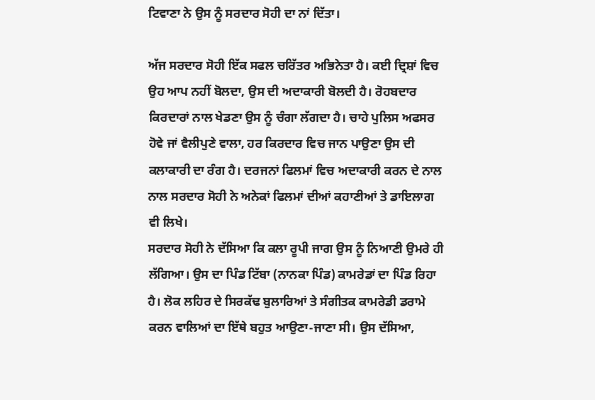ਟਿਵਾਣਾ ਨੇ ਉਸ ਨੂੰ ਸਰਦਾਰ ਸੋਹੀ ਦਾ ਨਾਂ ਦਿੱਤਾ।

ਅੱਜ ਸਰਦਾਰ ਸੋਹੀ ਇੱਕ ਸਫਲ ਚਰਿੱਤਰ ਅਭਿਨੇਤਾ ਹੈ। ਕਈ ਦ੍ਰਿਸ਼ਾਂ ਵਿਚ ਉਹ ਆਪ ਨਹੀਂ ਬੋਲਦਾ, ਉਸ ਦੀ ਅਦਾਕਾਰੀ ਬੋਲਦੀ ਹੈ। ਰੋਹਬਦਾਰ ਕਿਰਦਾਰਾਂ ਨਾਲ ਖੇਡਣਾ ਉਸ ਨੂੰ ਚੰਗਾ ਲੱਗਦਾ ਹੈ। ਚਾਹੇ ਪੁਲਿਸ ਅਫਸਰ ਹੋਵੇ ਜਾਂ ਵੈਲੀਪੁਣੇ ਵਾਲਾ, ਹਰ ਕਿਰਦਾਰ ਵਿਚ ਜਾਨ ਪਾਉਣਾ ਉਸ ਦੀ ਕਲਾਕਾਰੀ ਦਾ ਰੰਗ ਹੈ। ਦਰਜਨਾਂ ਫਿਲਮਾਂ ਵਿਚ ਅਦਾਕਾਰੀ ਕਰਨ ਦੇ ਨਾਲ ਨਾਲ ਸਰਦਾਰ ਸੋਹੀ ਨੇ ਅਨੇਕਾਂ ਫਿਲਮਾਂ ਦੀਆਂ ਕਹਾਣੀਆਂ ਤੇ ਡਾਇਲਾਗ ਵੀ ਲਿਖੇ।
ਸਰਦਾਰ ਸੋਹੀ ਨੇ ਦੱਸਿਆ ਕਿ ਕਲਾ ਰੂਪੀ ਜਾਗ ਉਸ ਨੂੰ ਨਿਆਣੀ ਉਮਰੇ ਹੀ ਲੱਗਿਆ। ਉਸ ਦਾ ਪਿੰਡ ਟਿੱਬਾ (ਨਾਨਕਾ ਪਿੰਡ) ਕਾਮਰੇਡਾਂ ਦਾ ਪਿੰਡ ਰਿਹਾ ਹੈ। ਲੋਕ ਲਹਿਰ ਦੇ ਸਿਰਕੱਢ ਬੁਲਾਰਿਆਂ ਤੇ ਸੰਗੀਤਕ ਕਾਮਰੇਡੀ ਡਰਾਮੇ ਕਰਨ ਵਾਲਿਆਂ ਦਾ ਇੱਥੇ ਬਹੁਤ ਆਉਣਾ-ਜਾਣਾ ਸੀ। ਉਸ ਦੱਸਿਆ,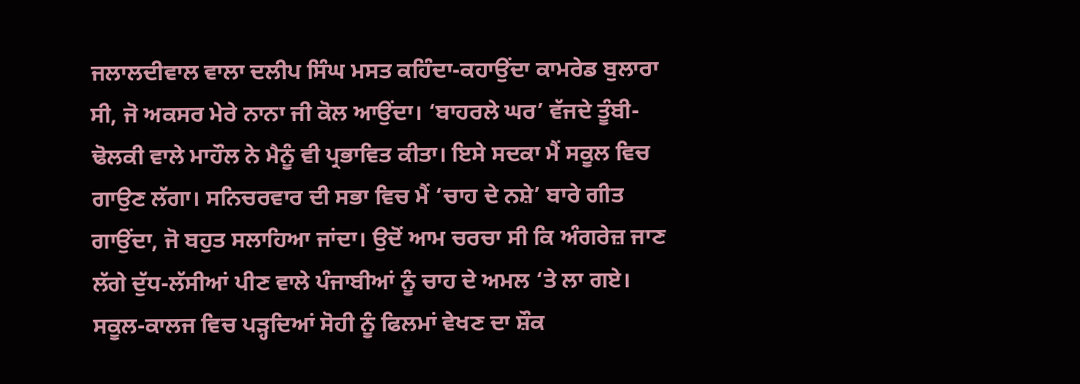ਜਲਾਲਦੀਵਾਲ ਵਾਲਾ ਦਲੀਪ ਸਿੰਘ ਮਸਤ ਕਹਿੰਦਾ-ਕਹਾਉਂਦਾ ਕਾਮਰੇਡ ਬੁਲਾਰਾ ਸੀ, ਜੋ ਅਕਸਰ ਮੇਰੇ ਨਾਨਾ ਜੀ ਕੋਲ ਆਉਂਦਾ। ‘ਬਾਹਰਲੇ ਘਰ’ ਵੱਜਦੇ ਤੂੰਬੀ-ਢੋਲਕੀ ਵਾਲੇ ਮਾਹੌਲ ਨੇ ਮੈਨੂੰ ਵੀ ਪ੍ਰਭਾਵਿਤ ਕੀਤਾ। ਇਸੇ ਸਦਕਾ ਮੈਂ ਸਕੂਲ ਵਿਚ ਗਾਉਣ ਲੱਗਾ। ਸਨਿਚਰਵਾਰ ਦੀ ਸਭਾ ਵਿਚ ਮੈਂ ‘ਚਾਹ ਦੇ ਨਸ਼ੇ’ ਬਾਰੇ ਗੀਤ ਗਾਉਂਦਾ, ਜੋ ਬਹੁਤ ਸਲਾਹਿਆ ਜਾਂਦਾ। ਉਦੋਂ ਆਮ ਚਰਚਾ ਸੀ ਕਿ ਅੰਗਰੇਜ਼ ਜਾਣ ਲੱਗੇ ਦੁੱਧ-ਲੱਸੀਆਂ ਪੀਣ ਵਾਲੇ ਪੰਜਾਬੀਆਂ ਨੂੰ ਚਾਹ ਦੇ ਅਮਲ ‘ਤੇ ਲਾ ਗਏ।
ਸਕੂਲ-ਕਾਲਜ ਵਿਚ ਪੜ੍ਹਦਿਆਂ ਸੋਹੀ ਨੂੰ ਫਿਲਮਾਂ ਵੇਖਣ ਦਾ ਸ਼ੌਕ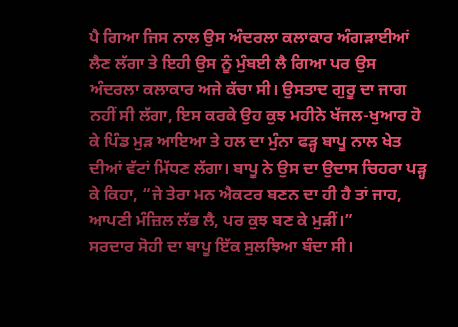ਪੈ ਗਿਆ ਜਿਸ ਨਾਲ ਉਸ ਅੰਦਰਲਾ ਕਲਾਕਾਰ ਅੰਗੜਾਈਆਂ ਲੈਣ ਲੱਗਾ ਤੇ ਇਹੀ ਉਸ ਨੂੰ ਮੁੰਬਈ ਲੈ ਗਿਆ ਪਰ ਉਸ ਅੰਦਰਲਾ ਕਲਾਕਾਰ ਅਜੇ ਕੱਚਾ ਸੀ। ਉਸਤਾਦ ਗੁਰੂ ਦਾ ਜਾਗ ਨਹੀਂ ਸੀ ਲੱਗਾ, ਇਸ ਕਰਕੇ ਉਹ ਕੁਝ ਮਹੀਨੇ ਖੱਜਲ-ਖੁਆਰ ਹੋ ਕੇ ਪਿੰਡ ਮੁੜ ਆਇਆ ਤੇ ਹਲ ਦਾ ਮੁੰਨਾ ਫੜ੍ਹ ਬਾਪੂ ਨਾਲ ਖੇਤ ਦੀਆਂ ਵੱਟਾਂ ਮਿੱਧਣ ਲੱਗਾ। ਬਾਪੂ ਨੇ ਉਸ ਦਾ ਉਦਾਸ ਚਿਹਰਾ ਪੜ੍ਹ ਕੇ ਕਿਹਾ, “ਜੇ ਤੇਰਾ ਮਨ ਐਕਟਰ ਬਣਨ ਦਾ ਹੀ ਹੈ ਤਾਂ ਜਾਹ, ਆਪਣੀ ਮੰਜ਼ਿਲ ਲੱਭ ਲੈ, ਪਰ ਕੁਝ ਬਣ ਕੇ ਮੁੜੀਂ।”
ਸਰਦਾਰ ਸੋਹੀ ਦਾ ਬਾਪੂ ਇੱਕ ਸੁਲਝਿਆ ਬੰਦਾ ਸੀ।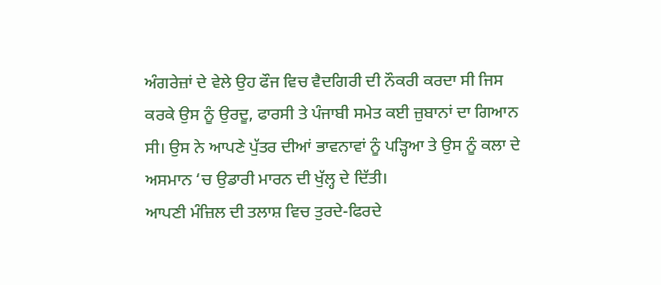ਅੰਗਰੇਜ਼ਾਂ ਦੇ ਵੇਲੇ ਉਹ ਫੌਜ ਵਿਚ ਵੈਦਗਿਰੀ ਦੀ ਨੌਕਰੀ ਕਰਦਾ ਸੀ ਜਿਸ ਕਰਕੇ ਉਸ ਨੂੰ ਉਰਦੂ, ਫਾਰਸੀ ਤੇ ਪੰਜਾਬੀ ਸਮੇਤ ਕਈ ਜ਼ੁਬਾਨਾਂ ਦਾ ਗਿਆਨ ਸੀ। ਉਸ ਨੇ ਆਪਣੇ ਪੁੱਤਰ ਦੀਆਂ ਭਾਵਨਾਵਾਂ ਨੂੰ ਪੜ੍ਹਿਆ ਤੇ ਉਸ ਨੂੰ ਕਲਾ ਦੇ ਅਸਮਾਨ ‘ਚ ਉਡਾਰੀ ਮਾਰਨ ਦੀ ਖੁੱਲ੍ਹ ਦੇ ਦਿੱਤੀ।
ਆਪਣੀ ਮੰਜ਼ਿਲ ਦੀ ਤਲਾਸ਼ ਵਿਚ ਤੁਰਦੇ-ਫਿਰਦੇ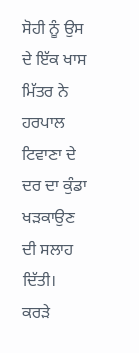ਸੋਹੀ ਨੂੰ ਉਸ ਦੇ ਇੱਕ ਖਾਸ ਮਿੱਤਰ ਨੇ ਹਰਪਾਲ ਟਿਵਾਣਾ ਦੇ ਦਰ ਦਾ ਕੁੰਡਾ ਖੜਕਾਉਣ ਦੀ ਸਲਾਹ ਦਿੱਤੀ। ਕਰੜੇ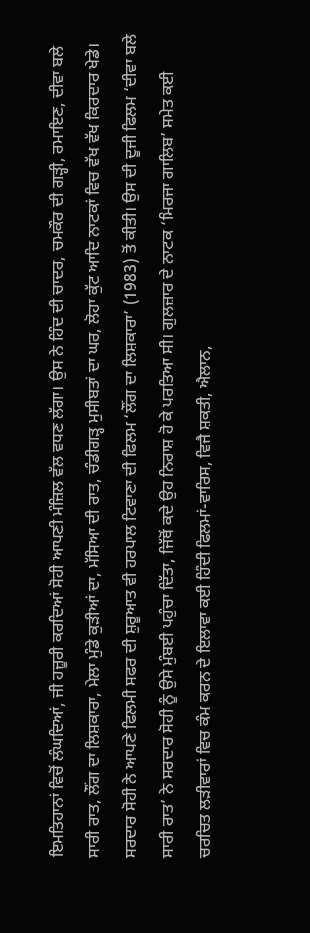ਇਮਤਿਹਾਨਾਂ ਵਿਚੋਂ ਲੰਘਦਿਆਂ, ਜੀ ਹਜ਼ੂਰੀ ਕਰਦਿਆਂ ਸੋਹੀ ਆਪਣੀ ਮੰਜ਼ਿਲ ਵੱਲ ਵਧਣ ਲੱਗਾ। ਉਸ ਨੇ ਹਿੰਦ ਦੀ ਚਾਦਰ, ਚਮਕੌਰ ਦੀ ਗੜ੍ਹੀ, ਰਮਾਇਣ, ਦੀਵਾ ਬਲੇ ਸਾਰੀ ਰਾਤ, ਲੌਂਗ ਦਾ ਲਿਸ਼ਕਾਰਾ, ਮੇਲਾ ਮੁੰਡੇ ਕੁੜੀਆਂ ਦਾ, ਮੱਸਿਆ ਦੀ ਰਾਤ, ਚੰਡੀਗੜ੍ਹ ਮੁਸੀਬਤਾਂ ਦਾ ਘਰ, ਲੋਹਾ ਕੁੱਟ ਆਦਿ ਨਾਟਕਾਂ ਵਿਚ ਵੱਖ ਵੱਖ ਕਿਰਦਾਰ ਖੇਡੇ।
ਸਰਦਾਰ ਸੋਹੀ ਨੇ ਆਪਣੇ ਫਿਲਮੀ ਸਫਰ ਦੀ ਸ਼ੁਰੂਆਤ ਵੀ ਹਰਪਾਲ ਟਿਵਾਣਾ ਦੀ ਫਿਲਮ ‘ਲੌਂਗ ਦਾ ਲਿਸ਼ਕਾਰਾ’ (1983) ਤੋਂ ਕੀਤੀ। ਉਸ ਦੀ ਦੂਜੀ ਫਿਲਮ ‘ਦੀਵਾ ਬਲੇ ਸਾਰੀ ਰਾਤ’ ਨੇ ਸਰਦਾਰ ਸੋਹੀ ਨੂੰ ਉਸੇ ਮੁੰਬਈ ਪਹੁੰਚਾ ਦਿੱਤਾ, ਜਿੱਥੋਂ ਕਦੇ ਉਹ ਨਿਰਾਸ਼ ਹੋ ਕੇ ਪਰਤਿਆ ਸੀ। ਗੁਲਜ਼ਾਰ ਦੇ ਨਾਟਕ ‘ਮਿਰਜਾ ਗਾਲਿਬ’ ਸਮੇਤ ਕਈ ਚਰਚਿਤ ਲੜੀਵਾਰਾਂ ਵਿਚ ਕੰਮ ਕਰਨ ਦੇ ਇਲਾਵਾ ਕਈ ਹਿੰਦੀ ਫਿਲਮਾਂ-ਵਾਰਿਸ, ਵਿਜੈ ਸ਼ਕਤੀ, ਐਲਾਨ,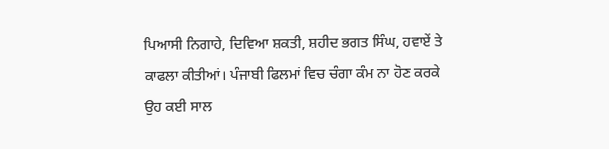ਪਿਆਸੀ ਨਿਗਾਹੇ, ਦਿਵਿਆ ਸ਼ਕਤੀ, ਸ਼ਹੀਦ ਭਗਤ ਸਿੰਘ, ਹਵਾਏਂ ਤੇ ਕਾਫਲਾ ਕੀਤੀਆਂ। ਪੰਜਾਬੀ ਫਿਲਮਾਂ ਵਿਚ ਚੰਗਾ ਕੰਮ ਨਾ ਹੋਣ ਕਰਕੇ ਉਹ ਕਈ ਸਾਲ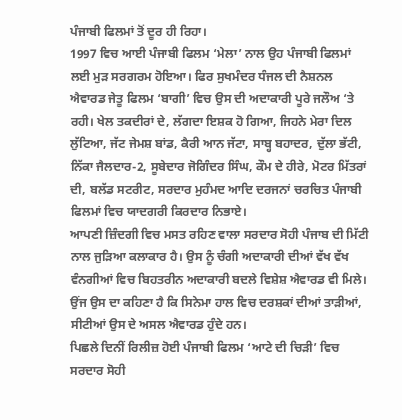ਪੰਜਾਬੀ ਫਿਲਮਾਂ ਤੋਂ ਦੂਰ ਹੀ ਰਿਹਾ।
1997 ਵਿਚ ਆਈ ਪੰਜਾਬੀ ਫਿਲਮ ‘ਮੇਲਾ’ ਨਾਲ ਉਹ ਪੰਜਾਬੀ ਫਿਲਮਾਂ ਲਈ ਮੁੜ ਸਰਗਰਮ ਹੋਇਆ। ਫਿਰ ਸੁਖਮੰਦਰ ਧੰਜਲ ਦੀ ਨੈਸ਼ਨਲ ਐਵਾਰਡ ਜੇਤੂ ਫਿਲਮ ‘ਬਾਗੀ’ ਵਿਚ ਉਸ ਦੀ ਅਦਾਕਾਰੀ ਪੂਰੇ ਜਲੌਅ ‘ਤੇ ਰਹੀ। ਖੇਲ ਤਕਦੀਰਾਂ ਦੇ, ਲੱਗਦਾ ਇਸ਼ਕ ਹੋ ਗਿਆ, ਜਿਹਨੇ ਮੇਰਾ ਦਿਲ ਲੁੱਟਿਆ, ਜੱਟ ਜੇਮਸ਼ ਬਾਂਡ, ਕੈਰੀ ਆਨ ਜੱਟਾ, ਸਾਬ੍ਹ ਬਹਾਦਰ, ਦੁੱਲਾ ਭੱਟੀ, ਨਿੱਕਾ ਜੈਲਦਾਰ-2, ਸੂਬੇਦਾਰ ਜੋਗਿੰਦਰ ਸਿੰਘ, ਕੌਮ ਦੇ ਹੀਰੇ, ਮੋਟਰ ਮਿੱਤਰਾਂ ਦੀ, ਬਲੱਡ ਸਟਰੀਟ, ਸਰਦਾਰ ਮੁਹੰਮਦ ਆਦਿ ਦਰਜਨਾਂ ਚਰਚਿਤ ਪੰਜਾਬੀ ਫਿਲਮਾਂ ਵਿਚ ਯਾਦਗਰੀ ਕਿਰਦਾਰ ਨਿਭਾਏ।
ਆਪਣੀ ਜ਼ਿੰਦਗੀ ਵਿਚ ਮਸਤ ਰਹਿਣ ਵਾਲਾ ਸਰਦਾਰ ਸੋਹੀ ਪੰਜਾਬ ਦੀ ਮਿੱਟੀ ਨਾਲ ਜੁੜਿਆ ਕਲਾਕਾਰ ਹੈ। ਉਸ ਨੂੰ ਚੰਗੀ ਅਦਾਕਾਰੀ ਦੀਆਂ ਵੱਖ ਵੱਖ ਵੰਨਗੀਆਂ ਵਿਚ ਬਿਹਤਰੀਨ ਅਦਾਕਾਰੀ ਬਦਲੇ ਵਿਸ਼ੇਸ਼ ਐਵਾਰਡ ਵੀ ਮਿਲੇ। ਉਂਜ ਉਸ ਦਾ ਕਹਿਣਾ ਹੈ ਕਿ ਸਿਨੇਮਾ ਹਾਲ ਵਿਚ ਦਰਸ਼ਕਾਂ ਦੀਆਂ ਤਾੜੀਆਂ, ਸੀਟੀਆਂ ਉਸ ਦੇ ਅਸਲ ਐਵਾਰਡ ਹੁੰਦੇ ਹਨ।
ਪਿਛਲੇ ਦਿਨੀਂ ਰਿਲੀਜ਼ ਹੋਈ ਪੰਜਾਬੀ ਫਿਲਮ ‘ਆਟੇ ਦੀ ਚਿੜੀ’ ਵਿਚ ਸਰਦਾਰ ਸੋਹੀ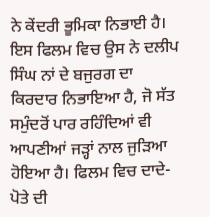ਨੇ ਕੇਂਦਰੀ ਭੂਮਿਕਾ ਨਿਭਾਈ ਹੈ। ਇਸ ਫਿਲਮ ਵਿਚ ਉਸ ਨੇ ਦਲੀਪ ਸਿੰਘ ਨਾਂ ਦੇ ਬਜੁਰਗ ਦਾ ਕਿਰਦਾਰ ਨਿਭਾਇਆ ਹੈ, ਜੋ ਸੱਤ ਸਮੁੰਦਰੋਂ ਪਾਰ ਰਹਿੰਦਿਆਂ ਵੀ ਆਪਣੀਆਂ ਜੜ੍ਹਾਂ ਨਾਲ ਜੁੜਿਆ ਹੋਇਆ ਹੈ। ਫਿਲਮ ਵਿਚ ਦਾਦੇ-ਪੋਤੇ ਦੀ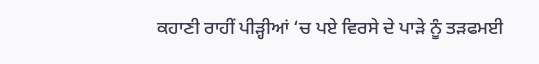ਕਹਾਣੀ ਰਾਹੀਂ ਪੀੜ੍ਹੀਆਂ ‘ਚ ਪਏ ਵਿਰਸੇ ਦੇ ਪਾੜੇ ਨੂੰ ਤੜਫਮਈ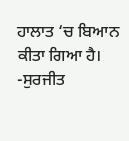ਹਾਲਾਤ ‘ਚ ਬਿਆਨ ਕੀਤਾ ਗਿਆ ਹੈ।
-ਸੁਰਜੀਤ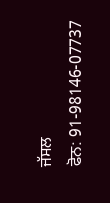ਜੱਸਲ
ਫੋਨ: 91-98146-07737